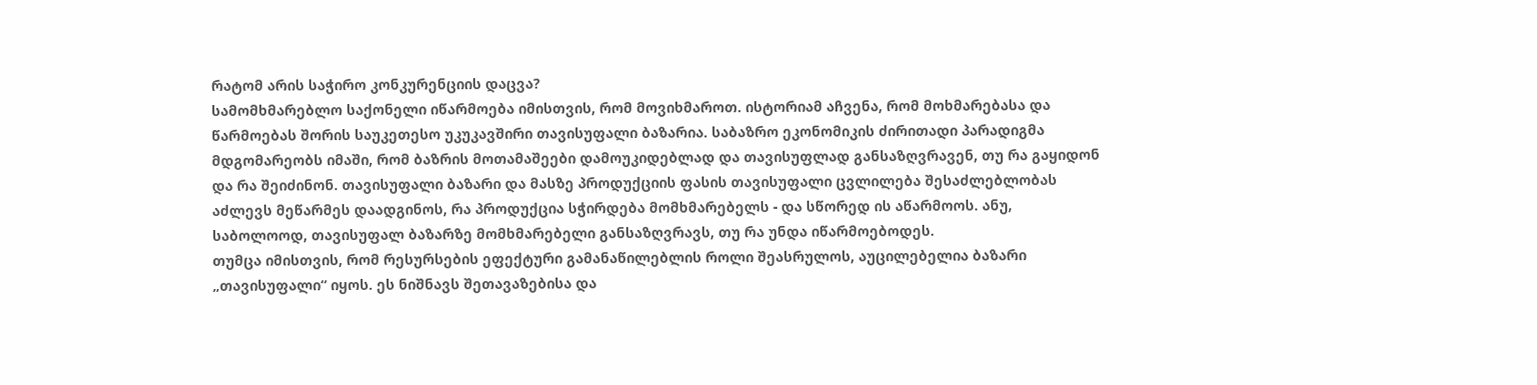რატომ არის საჭირო კონკურენციის დაცვა?
სამომხმარებლო საქონელი იწარმოება იმისთვის, რომ მოვიხმაროთ. ისტორიამ აჩვენა, რომ მოხმარებასა და წარმოებას შორის საუკეთესო უკუკავშირი თავისუფალი ბაზარია. საბაზრო ეკონომიკის ძირითადი პარადიგმა მდგომარეობს იმაში, რომ ბაზრის მოთამაშეები დამოუკიდებლად და თავისუფლად განსაზღვრავენ, თუ რა გაყიდონ და რა შეიძინონ. თავისუფალი ბაზარი და მასზე პროდუქციის ფასის თავისუფალი ცვლილება შესაძლებლობას აძლევს მეწარმეს დაადგინოს, რა პროდუქცია სჭირდება მომხმარებელს - და სწორედ ის აწარმოოს. ანუ, საბოლოოდ, თავისუფალ ბაზარზე მომხმარებელი განსაზღვრავს, თუ რა უნდა იწარმოებოდეს.
თუმცა იმისთვის, რომ რესურსების ეფექტური გამანაწილებლის როლი შეასრულოს, აუცილებელია ბაზარი „თავისუფალი“ იყოს. ეს ნიშნავს შეთავაზებისა და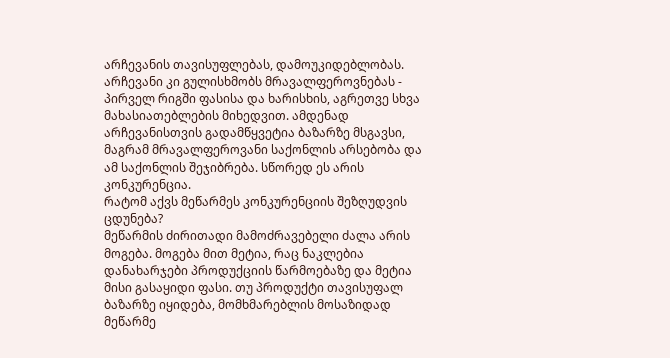არჩევანის თავისუფლებას, დამოუკიდებლობას. არჩევანი კი გულისხმობს მრავალფეროვნებას - პირველ რიგში ფასისა და ხარისხის, აგრეთვე სხვა მახასიათებლების მიხედვით. ამდენად არჩევანისთვის გადამწყვეტია ბაზარზე მსგავსი, მაგრამ მრავალფეროვანი საქონლის არსებობა და ამ საქონლის შეჯიბრება. სწორედ ეს არის კონკურენცია.
რატომ აქვს მეწარმეს კონკურენციის შეზღუდვის ცდუნება?
მეწარმის ძირითადი მამოძრავებელი ძალა არის მოგება. მოგება მით მეტია, რაც ნაკლებია დანახარჯები პროდუქციის წარმოებაზე და მეტია მისი გასაყიდი ფასი. თუ პროდუქტი თავისუფალ ბაზარზე იყიდება, მომხმარებლის მოსაზიდად მეწარმე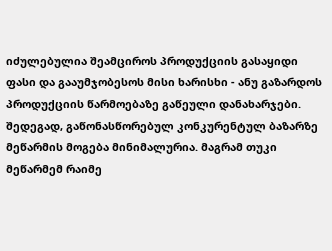იძულებულია შეამციროს პროდუქციის გასაყიდი ფასი და გააუმჯობესოს მისი ხარისხი - ანუ გაზარდოს პროდუქციის წარმოებაზე გაწეული დანახარჯები. შედეგად, გაწონასწორებულ კონკურენტულ ბაზარზე მეწარმის მოგება მინიმალურია. მაგრამ თუკი მეწარმემ რაიმე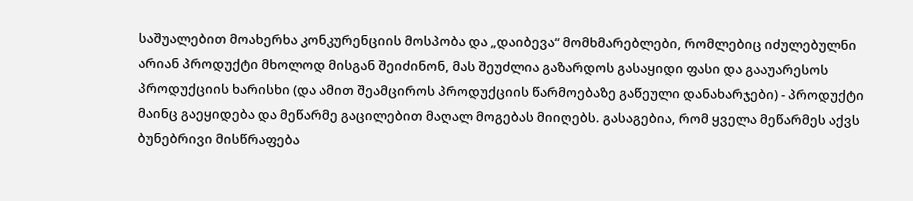საშუალებით მოახერხა კონკურენციის მოსპობა და „დაიბევა“ მომხმარებლები, რომლებიც იძულებულნი არიან პროდუქტი მხოლოდ მისგან შეიძინონ, მას შეუძლია გაზარდოს გასაყიდი ფასი და გააუარესოს პროდუქციის ხარისხი (და ამით შეამციროს პროდუქციის წარმოებაზე გაწეული დანახარჯები) - პროდუქტი მაინც გაეყიდება და მეწარმე გაცილებით მაღალ მოგებას მიიღებს. გასაგებია, რომ ყველა მეწარმეს აქვს ბუნებრივი მისწრაფება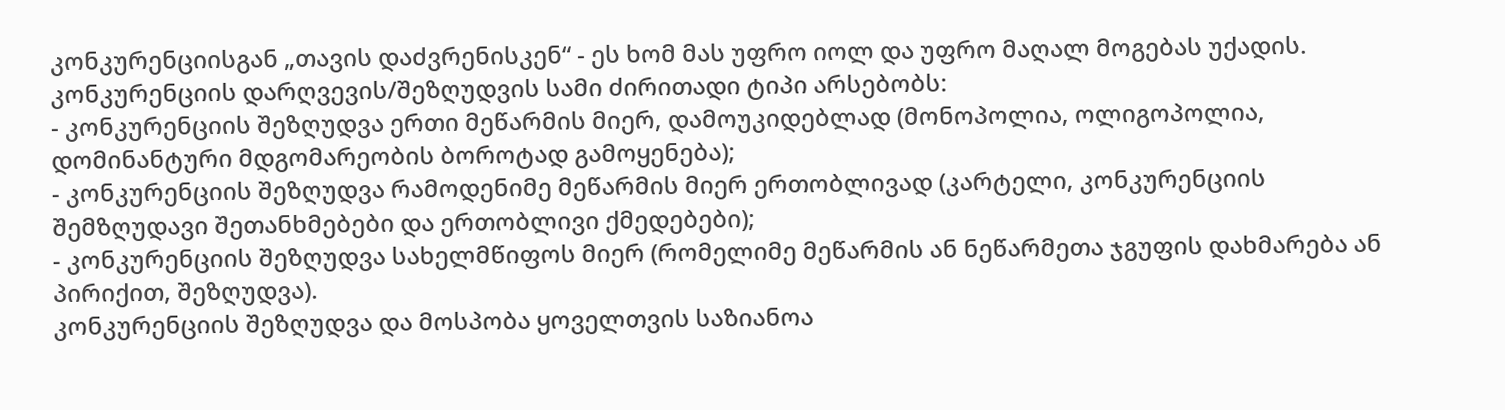კონკურენციისგან „თავის დაძვრენისკენ“ - ეს ხომ მას უფრო იოლ და უფრო მაღალ მოგებას უქადის.
კონკურენციის დარღვევის/შეზღუდვის სამი ძირითადი ტიპი არსებობს:
- კონკურენციის შეზღუდვა ერთი მეწარმის მიერ, დამოუკიდებლად (მონოპოლია, ოლიგოპოლია, დომინანტური მდგომარეობის ბოროტად გამოყენება);
- კონკურენციის შეზღუდვა რამოდენიმე მეწარმის მიერ ერთობლივად (კარტელი, კონკურენციის შემზღუდავი შეთანხმებები და ერთობლივი ქმედებები);
- კონკურენციის შეზღუდვა სახელმწიფოს მიერ (რომელიმე მეწარმის ან ნეწარმეთა ჯგუფის დახმარება ან პირიქით, შეზღუდვა).
კონკურენციის შეზღუდვა და მოსპობა ყოველთვის საზიანოა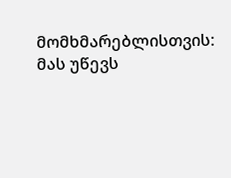მომხმარებლისთვის: მას უწევს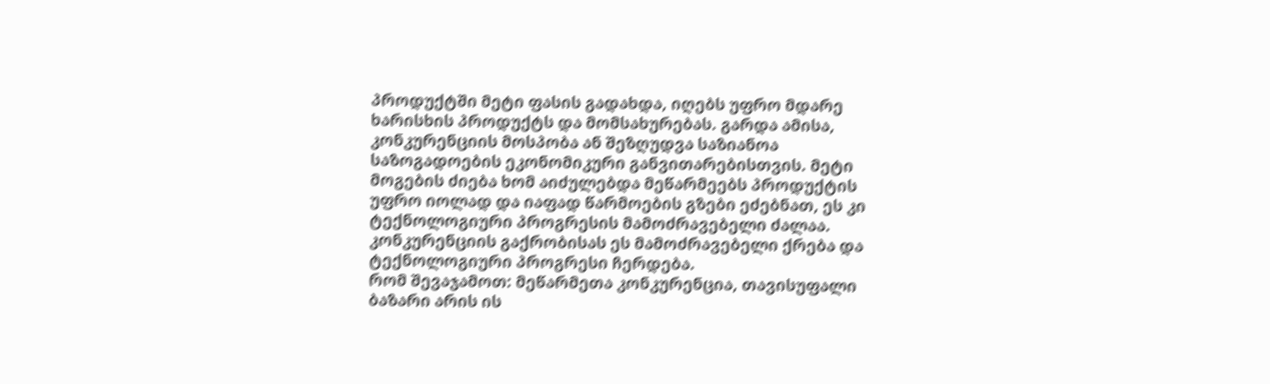პროდუქტში მეტი ფასის გადახდა, იღებს უფრო მდარე ხარისხის პროდუქტს და მომსახურებას. გარდა ამისა, კონკურენციის მოსპობა ან შეზღუდვა საზიანოა საზოგადოების ეკონომიკური განვითარებისთვის. მეტი მოგების ძიება ხომ აიძულებდა მეწარმეებს პროდუქტის უფრო იოლად და იაფად წარმოების გზები ეძებნათ, ეს კი ტექნოლოგიური პროგრესის მამოძრავებელი ძალაა. კონკურენციის გაქრობისას ეს მამოძრავებელი ქრება და ტექნოლოგიური პროგრესი ჩერდება.
რომ შევაჯამოთ: მეწარმეთა კონკურენცია, თავისუფალი ბაზარი არის ის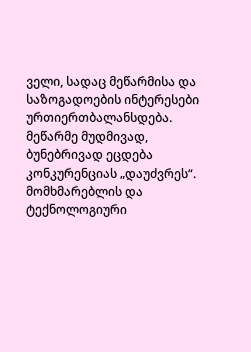ველი, სადაც მეწარმისა და საზოგადოების ინტერესები ურთიერთბალანსდება. მეწარმე მუდმივად, ბუნებრივად ეცდება კონკურენციას „დაუძვრეს“. მომხმარებლის და ტექნოლოგიური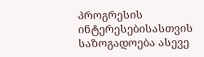პროგრესის ინტერესებისასთვის საზოგადოება ასევე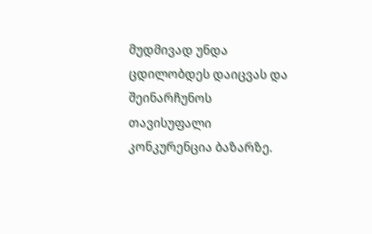მუდმივად უნდა ცდილობდეს დაიცვას და შეინარჩუნოს თავისუფალი კონკურენცია ბაზარზე.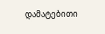დამატებითი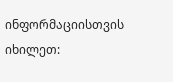ინფორმაციისთვის იხილეთ: